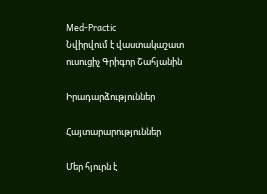Med-Practic
Նվիրվում է վաստակաշատ ուսուցիչ Գրիգոր Շահյանին

Իրադարձություններ

Հայտարարություններ

Մեր հյուրն է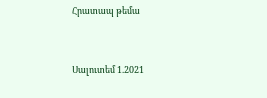Հրատապ թեմա



Սալուտեմ 1.2021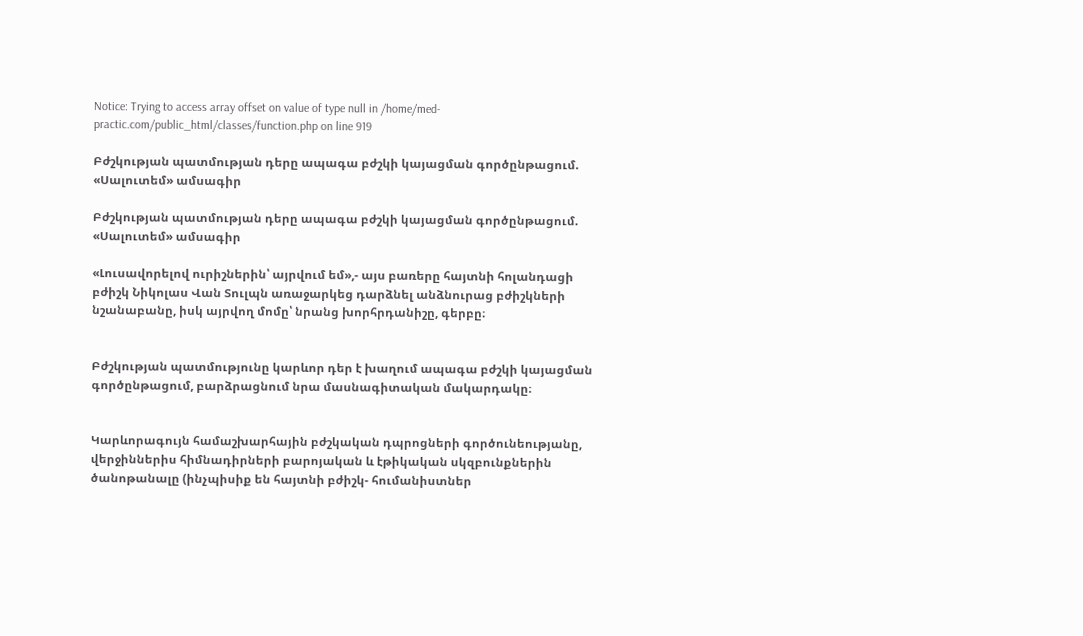Notice: Trying to access array offset on value of type null in /home/med-practic.com/public_html/classes/function.php on line 919

Բժշկության պատմության դերը ապագա բժշկի կայացման գործընթացում. «Սալուտեմ» ամսագիր

Բժշկության պատմության դերը ապագա բժշկի կայացման գործընթացում. «Սալուտեմ» ամսագիր

«Լուսավորելով ուրիշներին՝ այրվում եմ»,- այս բառերը հայտնի հոլանդացի բժիշկ Նիկոլաս Վան Տուլպն առաջարկեց դարձնել անձնուրաց բժիշկների նշանաբանը, իսկ այրվող մոմը՝ նրանց խորհրդանիշը, գերբը։


Բժշկության պատմությունը կարևոր դեր է խաղում ապագա բժշկի կայացման գործընթացում, բարձրացնում նրա մասնագիտական մակարդակը։


Կարևորագույն համաշխարհային բժշկական դպրոցների գործունեությանը, վերջիններիս հիմնադիրների բարոյական և էթիկական սկզբունքներին ծանոթանալը (ինչպիսիք են հայտնի բժիշկ- հումանիստներ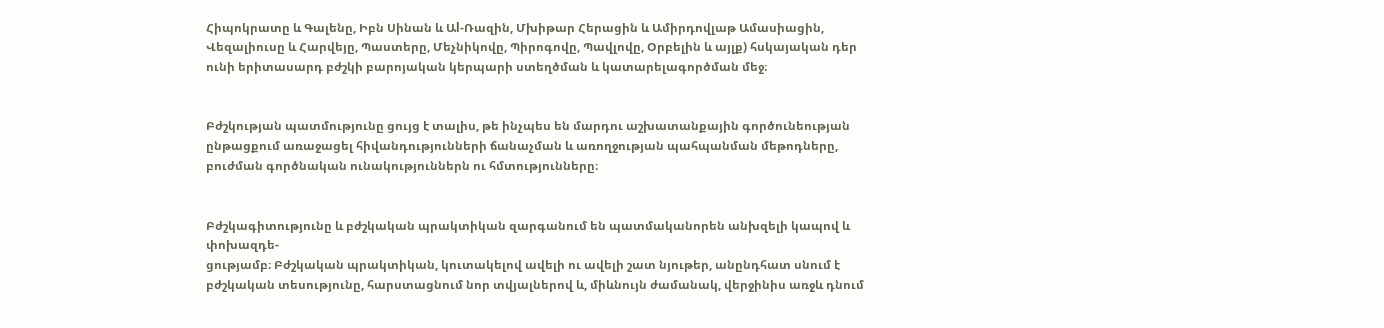Հիպոկրատը և Գալենը, Իբն Սինան և Աl-Ռազին, Մխիթար Հերացին և Ամիրդովլաթ Ամասիացին, Վեզալիուսը և Հարվեյը, Պաստերը, Մեչնիկովը, Պիրոգովը, Պավլովը, Օրբելին և այլք) հսկայական դեր ունի երիտասարդ բժշկի բարոյական կերպարի ստեղծման և կատարելագործման մեջ։


Բժշկության պատմությունը ցույց է տալիս, թե ինչպես են մարդու աշխատանքային գործունեության ընթացքում առաջացել հիվանդությունների ճանաչման և առողջության պահպանման մեթոդները, բուժման գործնական ունակություններն ու հմտությունները։


Բժշկագիտությունը և բժշկական պրակտիկան զարգանում են պատմականորեն անխզելի կապով և փոխազդե-
ցությամբ։ Բժշկական պրակտիկան, կուտակելով ավելի ու ավելի շատ նյութեր, անընդհատ սնում է բժշկական տեսությունը, հարստացնում նոր տվյալներով և, միևնույն ժամանակ, վերջինիս առջև դնում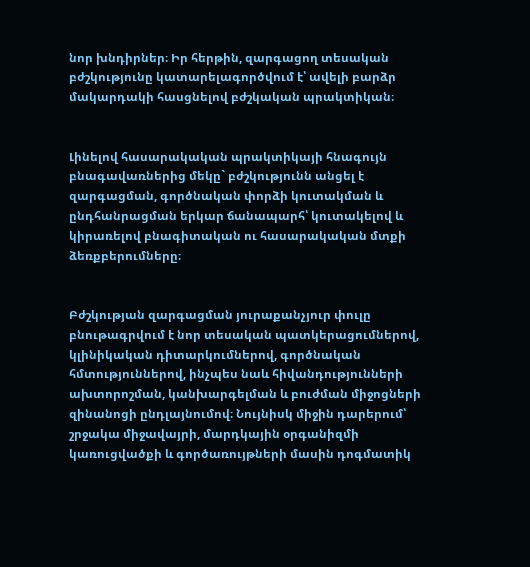նոր խնդիրներ։ Իր հերթին, զարգացող տեսական բժշկությունը կատարելագործվում է՝ ավելի բարձր մակարդակի հասցնելով բժշկական պրակտիկան։


Լինելով հասարակական պրակտիկայի հնագույն բնագավառներից մեկը` բժշկությունն անցել է զարգացման, գործնական փորձի կուտակման և ընդհանրացման երկար ճանապարհ՝ կուտակելով և կիրառելով բնագիտական ու հասարակական մտքի ձեռքբերումները։


Բժշկության զարգացման յուրաքանչյուր փուլը բնութագրվում է նոր տեսական պատկերացումներով, կլինիկական դիտարկումներով, գործնական հմտություններով, ինչպես նաև հիվանդությունների ախտորոշման, կանխարգելման և բուժման միջոցների զինանոցի ընդլայնումով։ Նույնիսկ միջին դարերում՝ շրջակա միջավայրի, մարդկային օրգանիզմի կառուցվածքի և գործառույթների մասին դոգմատիկ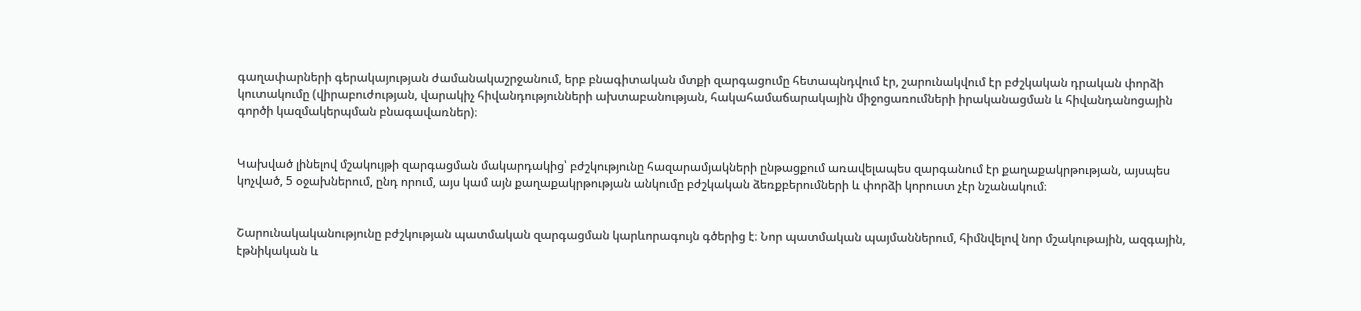գաղափարների գերակայության ժամանակաշրջանում, երբ բնագիտական մտքի զարգացումը հետապնդվում էր, շարունակվում էր բժշկական դրական փորձի կուտակումը (վիրաբուժության, վարակիչ հիվանդությունների ախտաբանության, հակահամաճարակային միջոցառումների իրականացման և հիվանդանոցային գործի կազմակերպման բնագավառներ)։


Կախված լինելով մշակույթի զարգացման մակարդակից՝ բժշկությունը հազարամյակների ընթացքում առավելապես զարգանում էր քաղաքակրթության, այսպես կոչված, 5 օջախներում, ընդ որում, այս կամ այն քաղաքակրթության անկումը բժշկական ձեռքբերումների և փորձի կորուստ չէր նշանակում։


Շարունակականությունը բժշկության պատմական զարգացման կարևորագույն գծերից է։ Նոր պատմական պայմաններում, հիմնվելով նոր մշակութային, ազգային, էթնիկական և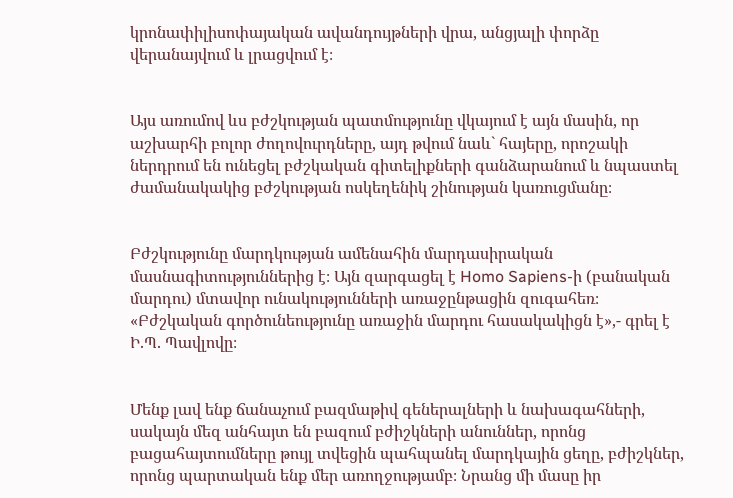կրոնափիլիսոփայական ավանդույթների վրա, անցյալի փորձը վերանայվում և լրացվում է։


Այս առումով ևս բժշկության պատմությունը վկայում է այն մասին, որ աշխարհի բոլոր ժողովուրդները, այդ թվում նաև` հայերը, որոշակի ներդրում են ունեցել բժշկական գիտելիքների գանձարանում և նպաստել ժամանակակից բժշկության ոսկեղենիկ շինության կառուցմանը։


Բժշկությունը մարդկության ամենահին մարդասիրական մասնագիտություններից է։ Այն զարգացել է Homo Sapiens-ի (բանական մարդու) մտավոր ունակությունների առաջընթացին զուգահեռ։ «Բժշկական գործունեությունը առաջին մարդու հասակակիցն է»,- գրել է Ի.Պ. Պավլովը։


Մենք լավ ենք ճանաչում բազմաթիվ գեներալների և նախագահների, սակայն մեզ անհայտ են բազում բժիշկների անուններ, որոնց բացահայտումները թույլ տվեցին պահպանել մարդկային ցեղը, բժիշկներ, որոնց պարտական ենք մեր առողջությամբ։ Նրանց մի մասը իր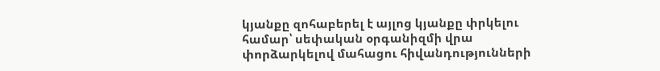կյանքը զոհաբերել է այլոց կյանքը փրկելու համար՝ սեփական օրգանիզմի վրա փորձարկելով մահացու հիվանդությունների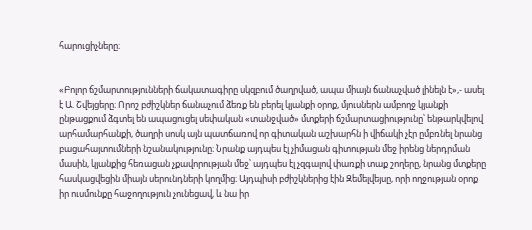հարուցիչները։


«Բոլոր ճշմարտությունների ճակատագիրը սկզբում ծաղրված, ապա միայն ճանաչված լինելն է»,- ասել է Ա. Շվեյցերը։ Որոշ բժիշկներ ճանաչում ձեռք են բերել կյանքի օրոք, մյուսներն ամբողջ կյանքի ընթացքում ձգտել են ապացուցել սեփական «տանջված» մտքերի ճշմարտացիությունը՝ ենթարկվելով արհամարհանքի, ծաղրի սոսկ այն պատճառով որ գիտական աշխարհն ի վիճակի չէր ըմբռնել նրանց բացահայտումների նշանակությունը։ Նրանք այդպես էլ չիմացան գիտության մեջ իրենց ներդրման մասին, կյանքից հեռացան չքավորության մեջ՝ այդպես էլ չզգալով փառքի տաք շողերը, նրանց մտքերը հասկացվեցին միայն սերունդների կողմից։ Այդպիսի բժիշկներից էին Զեմելվեյսը, որի ողջության օրոք իր ուսմունքը հաջողություն չունեցավ, և նա իր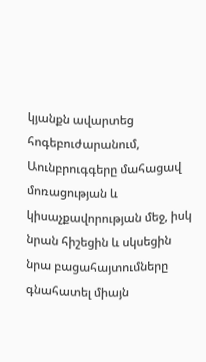կյանքն ավարտեց հոգեբուժարանում, Աունբրուգգերը մահացավ մոռացության և կիսաչքավորության մեջ, իսկ նրան հիշեցին և սկսեցին նրա բացահայտումները գնահատել միայն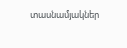տասնամյակներ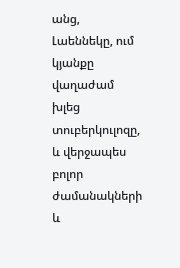անց, Լաեննեկը, ում կյանքը վաղաժամ խլեց տուբերկուլոզը, և վերջապես բոլոր ժամանակների և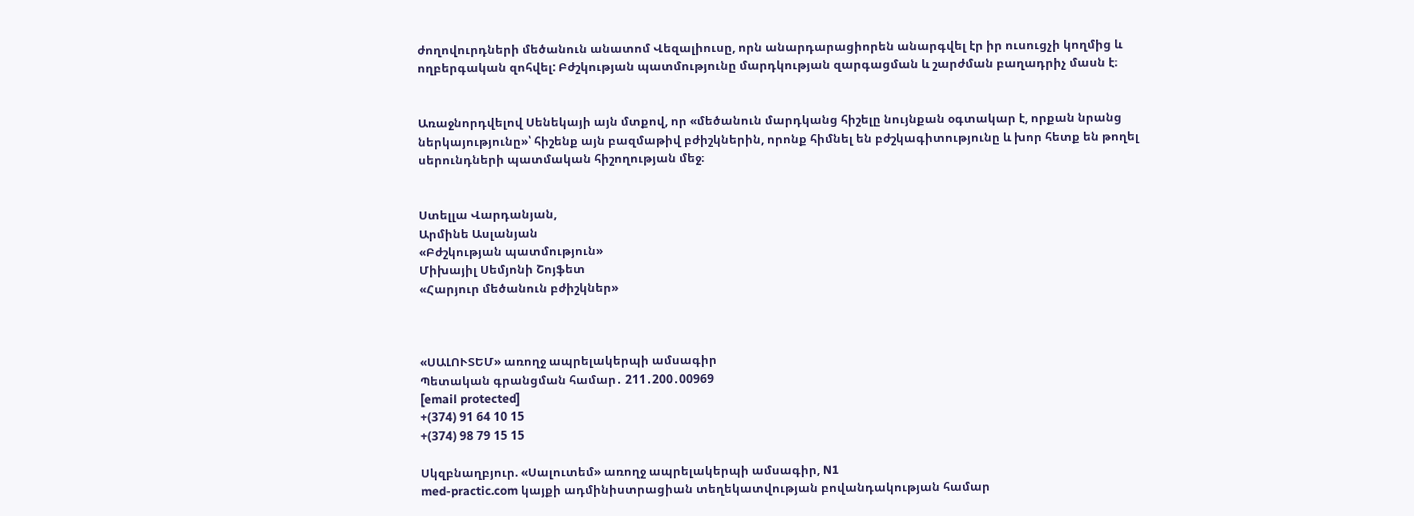ժողովուրդների մեծանուն անատոմ Վեզալիուսը, որն անարդարացիորեն անարգվել էր իր ուսուցչի կողմից և ողբերգական զոհվել: Բժշկության պատմությունը մարդկության զարգացման և շարժման բաղադրիչ մասն է։


Առաջնորդվելով Սենեկայի այն մտքով, որ «մեծանուն մարդկանց հիշելը նույնքան օգտակար է, որքան նրանց ներկայությունը»՝ հիշենք այն բազմաթիվ բժիշկներին, որոնք հիմնել են բժշկագիտությունը և խոր հետք են թողել սերունդների պատմական հիշողության մեջ։


Ստելլա Վարդանյան,
Արմինե Ասլանյան
«Բժշկության պատմություն»
Միխայիլ Սեմյոնի Շոյֆետ
«Հարյուր մեծանուն բժիշկներ»



«ՍԱԼՈՒՏԵՄ» առողջ ապրելակերպի ամսագիր
Պետական գրանցման համար․ 211․200․00969
[email protected]
+(374) 91 64 10 15
+(374) 98 79 15 15

Սկզբնաղբյուր. «Սալուտեմ» առողջ ապրելակերպի ամսագիր, N1
med-practic.com կայքի ադմինիստրացիան տեղեկատվության բովանդակության համար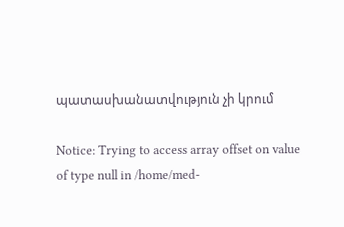պատասխանատվություն չի կրում

Notice: Trying to access array offset on value of type null in /home/med-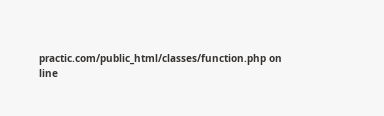practic.com/public_html/classes/function.php on line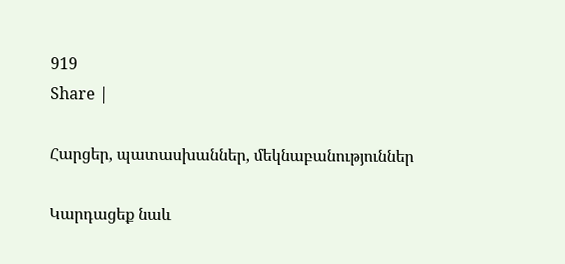919
Share |

Հարցեր, պատասխաններ, մեկնաբանություններ

Կարդացեք նաև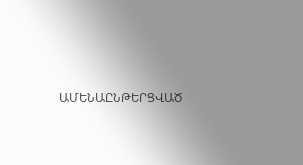ԱՄԵՆԱԸՆԹԵՐՑՎԱԾ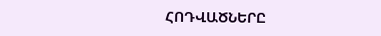ՀՈԴՎԱԾՆԵՐԸ